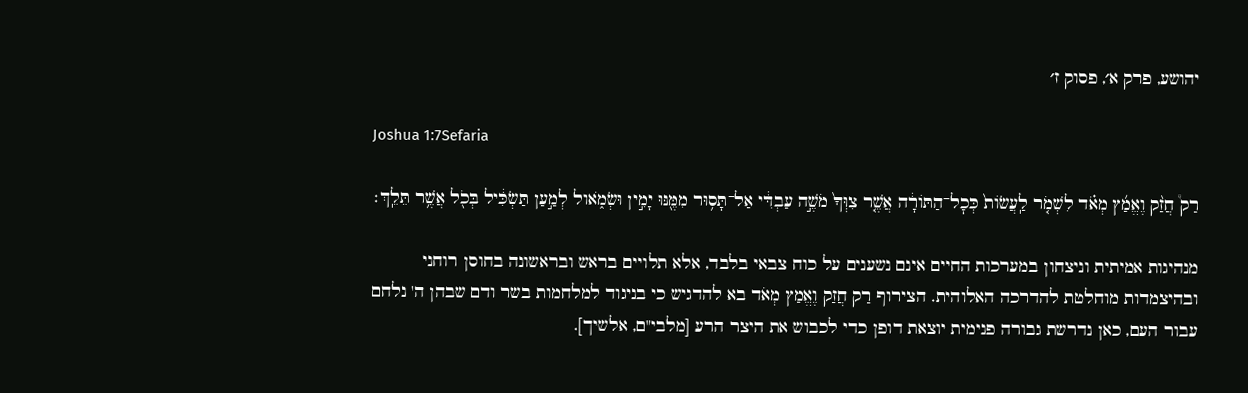יהושע, פרק א׳, פסוק ז׳

Joshua 1:7Sefaria

רַק֩ חֲזַ֨ק וֶאֱמַ֜ץ מְאֹ֗ד לִשְׁמֹ֤ר לַֽעֲשׂוֹת֙ כְּכׇל־הַתּוֹרָ֔ה אֲשֶׁ֤ר צִוְּךָ֙ מֹשֶׁ֣ה עַבְדִּ֔י אַל־תָּס֥וּר מִמֶּ֖נּוּ יָמִ֣ין וּשְׂמֹ֑אול לְמַ֣עַן תַּשְׂכִּ֔יל בְּכֹ֖ל אֲשֶׁ֥ר תֵּלֵֽךְ׃

מנהיגות אמיתית וניצחון במערכות החיים אינם נשענים על כוח צבאי בלבד, אלא תלויים בראש ובראשונה בחוסן רוחני ובהיצמדות מוחלטת להדרכה האלוהית. הצירוף רַק חֲזַק וֶאֱמַץ מְאֹד בא להדגיש כי בניגוד למלחמות בשר ודם שבהן ה' נלחם עבור העם, כאן נדרשת גבורה פנימית יוצאת דופן כדי לכבוש את היצר הרע [מלבי"ם, אלשיך].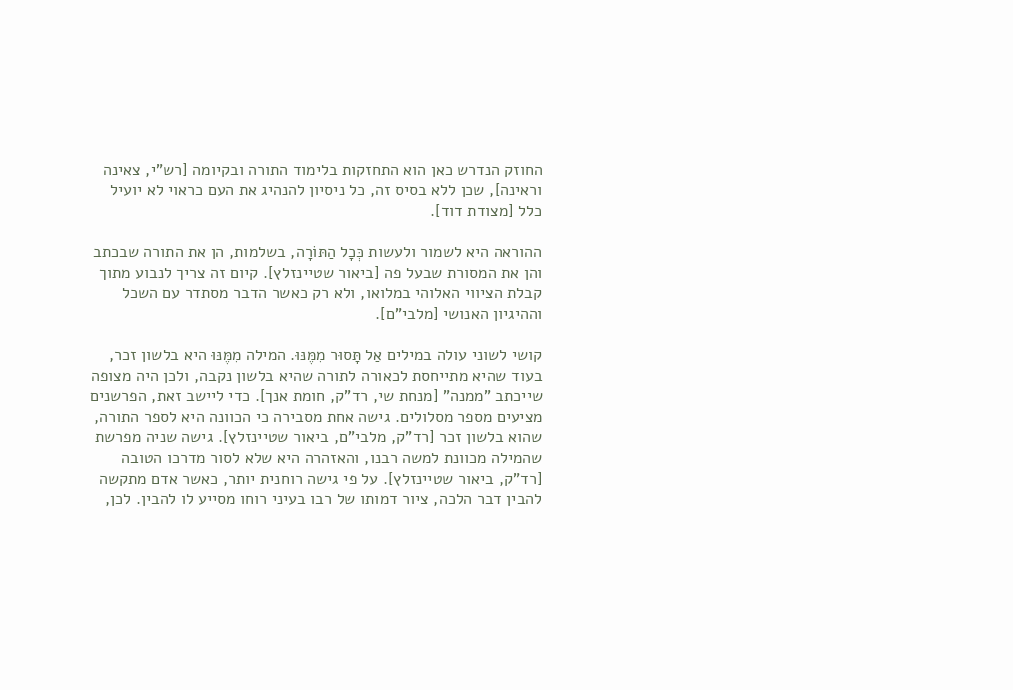החוזק הנדרש כאן הוא התחזקות בלימוד התורה ובקיומה [רש"י, צאינה וראינה], שכן ללא בסיס זה, כל ניסיון להנהיג את העם כראוי לא יועיל כלל [מצודת דוד].

ההוראה היא לשמור ולעשות כְּכָל הַתּוֹרָה, בשלמות, הן את התורה שבכתב והן את המסורת שבעל פה [ביאור שטיינזלץ]. קיום זה צריך לנבוע מתוך קבלת הציווי האלוהי במלואו, ולא רק כאשר הדבר מסתדר עם השכל וההיגיון האנושי [מלבי"ם].

קושי לשוני עולה במילים אַל תָּסוּר מִמֶּנּוּ. המילה מִמֶּנּוּ היא בלשון זכר, בעוד שהיא מתייחסת לכאורה לתורה שהיא בלשון נקבה, ולכן היה מצופה שייכתב "ממנה" [מנחת שי, רד"ק, חומת אנך]. כדי ליישב זאת, הפרשנים מציעים מספר מסלולים. גישה אחת מסבירה כי הכוונה היא לספר התורה, שהוא בלשון זכר [רד"ק, מלבי"ם, ביאור שטיינזלץ]. גישה שניה מפרשת שהמילה מכוונת למשה רבנו, והאזהרה היא שלא לסור מדרכו הטובה [רד"ק, ביאור שטיינזלץ]. על פי גישה רוחנית יותר, כאשר אדם מתקשה להבין דבר הלכה, ציור דמותו של רבו בעיני רוחו מסייע לו להבין. לכן,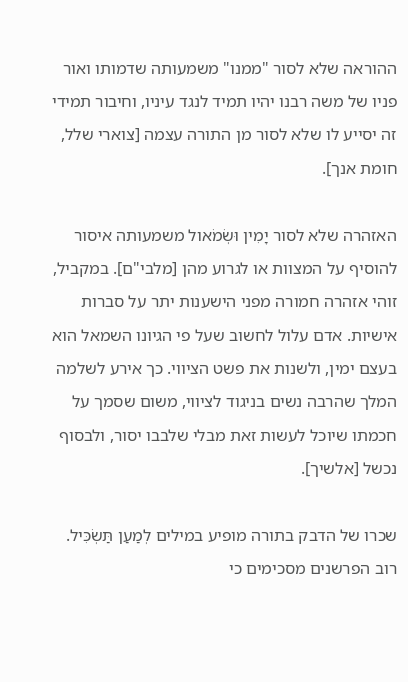ההוראה שלא לסור "ממנו" משמעותה שדמותו ואור פניו של משה רבנו יהיו תמיד לנגד עיניו, וחיבור תמידי זה יסייע לו שלא לסור מן התורה עצמה [צוארי שלל, חומת אנך].

האזהרה שלא לסור יָמִין וּשְׂמֹאול משמעותה איסור להוסיף על המצוות או לגרוע מהן [מלבי"ם]. במקביל, זוהי אזהרה חמורה מפני הישענות יתר על סברות אישיות. אדם עלול לחשוב שעל פי הגיונו השמאל הוא בעצם ימין, ולשנות את פשט הציווי. כך אירע לשלמה המלך שהרבה נשים בניגוד לציווי, משום שסמך על חכמתו שיוכל לעשות זאת מבלי שלבבו יסור, ולבסוף נכשל [אלשיך].

שכרו של הדבק בתורה מופיע במילים לְמַעַן תַּשְׂכִּיל. רוב הפרשנים מסכימים כי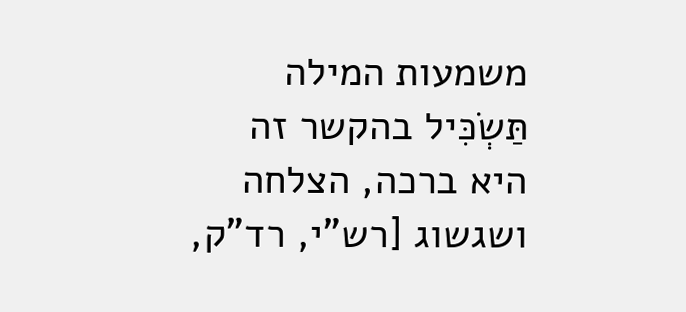משמעות המילה תַּשְׂכִּיל בהקשר זה היא ברכה, הצלחה ושגשוג [רש"י, רד"ק,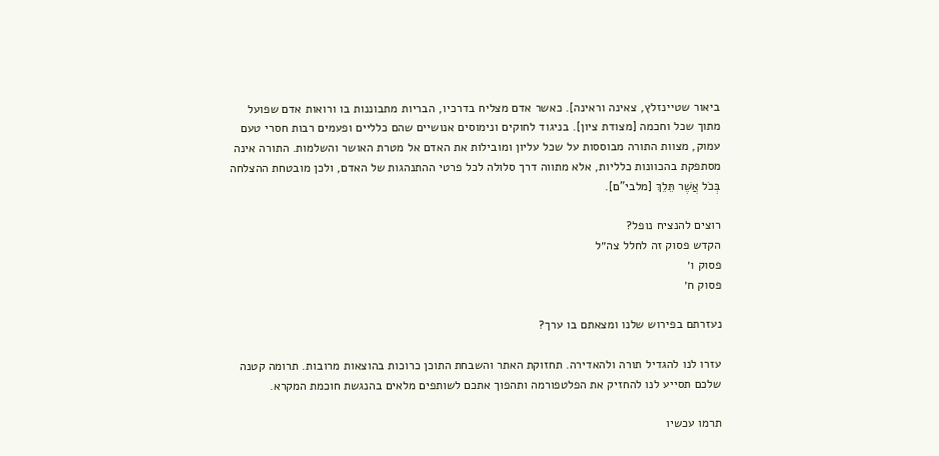ביאור שטיינזלץ, צאינה וראינה]. כאשר אדם מצליח בדרכיו, הבריות מתבוננות בו ורואות אדם שפועל מתוך שכל וחכמה [מצודת ציון]. בניגוד לחוקים ונימוסים אנושיים שהם כלליים ופעמים רבות חסרי טעם עמוק, מצוות התורה מבוססות על שכל עליון ומובילות את האדם אל מטרת האושר והשלמות. התורה אינה מסתפקת בהכוונות כלליות, אלא מתווה דרך סלולה לכל פרטי ההתנהגות של האדם, ולכן מובטחת ההצלחה בְּכֹל אֲשֶׁר תֵּלֵךְ [מלבי"ם].

רוצים להנציח נופל?
הקדש פסוק זה לחלל צה״ל
פסוק ו׳
פסוק ח׳

נעזרתם בפירוש שלנו ומצאתם בו ערך?

עזרו לנו להגדיל תורה ולהאדירה. תחזוקת האתר והשבחת התוכן כרוכות בהוצאות מרובות. תרומה קטנה שלכם תסייע לנו להחזיק את הפלטפורמה ותהפוך אתכם לשותפים מלאים בהנגשת חוכמת המקרא.

תרמו עכשיו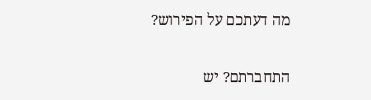מה דעתכם על הפירוש?

התחברתם? יש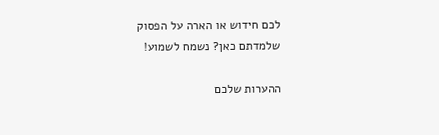לכם חידוש או הארה על הפסוק שלמדתם כאן? נשמח לשמוע!

ההערות שלכם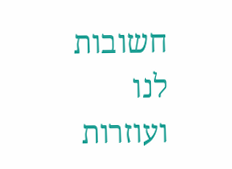חשובות לנו ועוזרות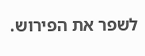לשפר את הפירוש.